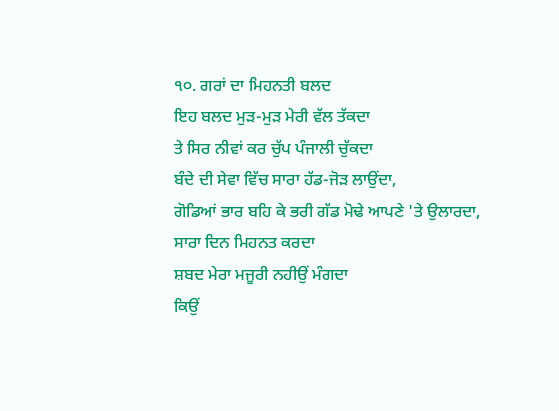੧੦. ਗਰਾਂ ਦਾ ਮਿਹਨਤੀ ਬਲਦ
ਇਹ ਬਲਦ ਮੁੜ-ਮੁੜ ਮੇਰੀ ਵੱਲ ਤੱਕਦਾ
ਤੇ ਸਿਰ ਨੀਵਾਂ ਕਰ ਚੁੱਪ ਪੰਜਾਲੀ ਚੁੱਕਦਾ
ਬੰਦੇ ਦੀ ਸੇਵਾ ਵਿੱਚ ਸਾਰਾ ਹੱਡ-ਜੋੜ ਲਾਉਂਦਾ,
ਗੋਡਿਆਂ ਭਾਰ ਬਹਿ ਕੇ ਭਰੀ ਗੱਡ ਮੋਢੇ ਆਪਣੇ 'ਤੇ ਉਲਾਰਦਾ,
ਸਾਰਾ ਦਿਨ ਮਿਹਨਤ ਕਰਦਾ
ਸ਼ਬਦ ਮੇਰਾ ਮਜੂਰੀ ਨਹੀਉਂ ਮੰਗਦਾ
ਕਿਉਂ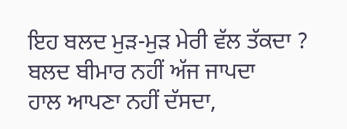ਇਹ ਬਲਦ ਮੁੜ-ਮੁੜ ਮੇਰੀ ਵੱਲ ਤੱਕਦਾ ?
ਬਲਦ ਬੀਮਾਰ ਨਹੀਂ ਅੱਜ ਜਾਪਦਾ
ਹਾਲ ਆਪਣਾ ਨਹੀਂ ਦੱਸਦਾ,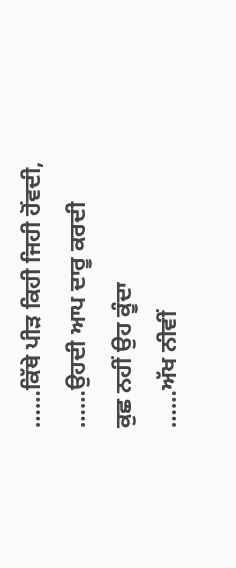……ਕਿੱਥੇ ਪੀੜ ਕਿਹੀ ਜਿਹੀ ਹੋਂਵਦੀ,
……ਉਹਦੀ ਆਪ ਦਾਰੂ ਕਰਦੀ
ਕੁਛ ਨਹੀਂ ਉਹ ਕੂੰਦਾ
……ਅੱਖ ਨੀਵੀਂ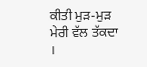ਕੀਤੀ ਮੁੜ-ਮੁੜ ਮੇਰੀ ਵੱਲ ਤੱਕਦਾ ।